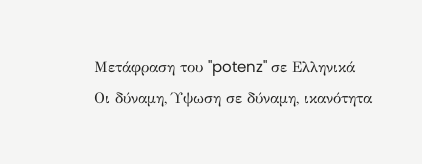Μετάφραση του "potenz" σε Ελληνικά
Οι δύναμη, Ύψωση σε δύναμη, ικανότητα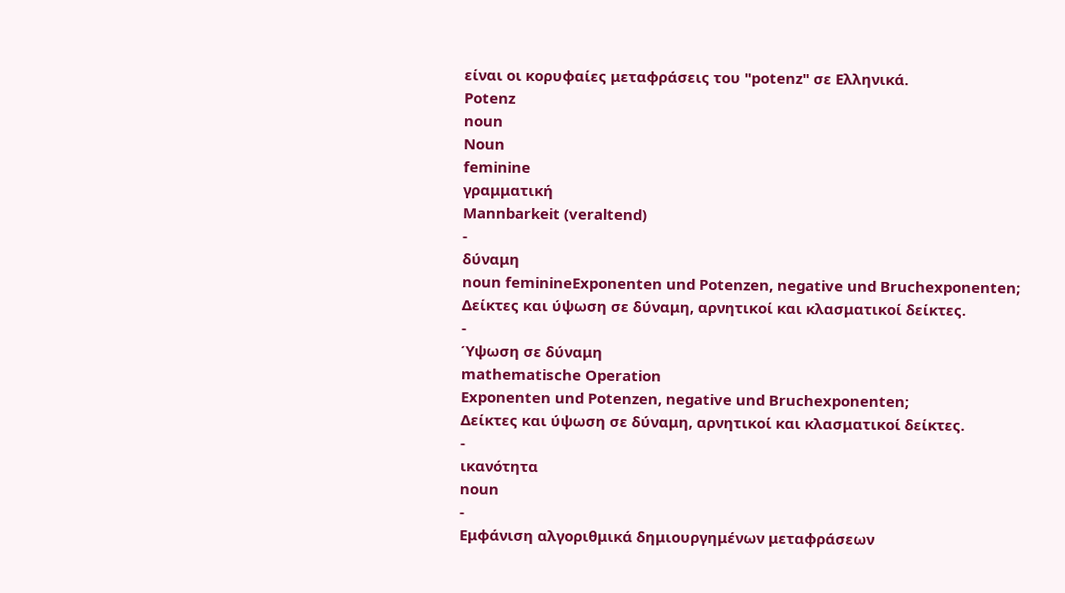είναι οι κορυφαίες μεταφράσεις του "potenz" σε Ελληνικά.
Potenz
noun
Noun
feminine
γραμματική
Mannbarkeit (veraltend)
-
δύναμη
noun feminineExponenten und Potenzen, negative und Bruchexponenten;
Δείκτες και ύψωση σε δύναμη, αρνητικοί και κλασματικοί δείκτες.
-
Ύψωση σε δύναμη
mathematische Operation
Exponenten und Potenzen, negative und Bruchexponenten;
Δείκτες και ύψωση σε δύναμη, αρνητικοί και κλασματικοί δείκτες.
-
ικανότητα
noun
-
Εμφάνιση αλγοριθμικά δημιουργημένων μεταφράσεων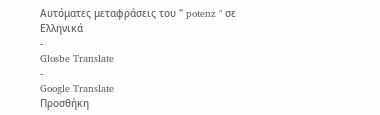Αυτόματες μεταφράσεις του " potenz " σε Ελληνικά
-
Glosbe Translate
-
Google Translate
Προσθήκη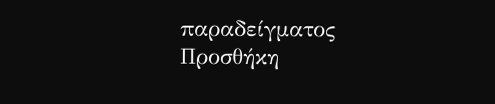παραδείγματος
Προσθήκη